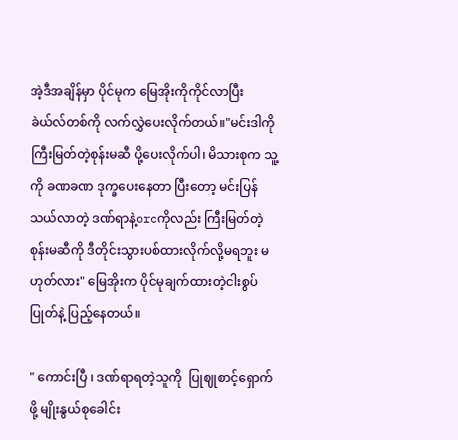အဲ့ဒီအချိန်မှာ ပိုင်မုက မြေအိုးကိုကိုင်လာပြီး ခဲယ်လ်တစ်ကို လက်လွှဲပေးလိုက်တယ်။"မင်းဒါကို ကြီးမြတ်တဲ့စုန်းမဆီ ပို့ပေးလိုက်ပါ၊ မိသားစုက သူ့ကို ခဏခဏ ဒုက္ခပေးနေတာ ပြီးတော့ မင်းပြန်သယ်လာတဲ့ ဒဏ်ရာနဲ့orcကိုလည်း ကြီးမြတ်တဲ့စုန်းမဆီကို ဒီတိုင်းသွားပစ်ထားလိုက်လို့မရဘူး မဟုတ်လား" မြေအိုးက ပိုင်မုချက်ထားတဲ့ငါးစွပ်ပြုတ်နဲ့ ပြည့်နေတယ်။

" ကောင်းပြီ ၊ ဒဏ်ရာရတဲ့သူကို  ပြုဈုစာင့်ရှောက်ဖို့ မျိုးနွယ်စုခေါင်း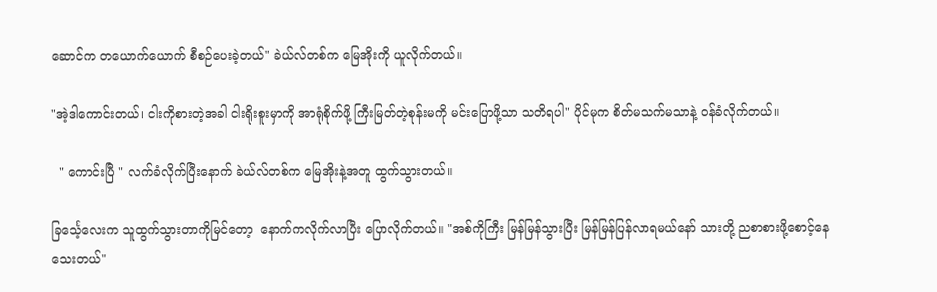ဆောင်က တယောက်ယောက် စီစဉ်ပေးခဲ့တယ်" ခဲယ်လ်တစ်က မြေအိုးကို ယူလိုက်တယ်။

"အဲ့ဒါကောင်းတယ်၊ ငါးကိုစားတဲ့အခါ ငါးရိုးစူးမှာကို အာရုံစိုက်ဖို့ ကြီးမြတ်တဲ့စုန်းမကို မင်းပြောဖို့သာ သတိရပါ" ပိုင်မုက စိတ်မသက်မသာနဲ့ ဝန်ခံလိုက်တယ်။

  " ကောင်းပြီ " လက်ခံလိုက်ပြီးနောက် ခဲယ်လ်တစ်က မြေအိုးနဲ့အတူ ထွက်သွားတယ်။

ခြင်္သေ့လေးက သူထွက်သွားတာကိုမြင်တော့  နောက်ကလိုက်လာပြီး ပြောလိုက်တယ်။ "အစ်ကိုကြီး မြန်မြန်သွားပြီး မြန်မြန်ပြန်လာရမယ်နော် သားတို့ ညစာစားဖို့စောင့်နေသေးတယ်"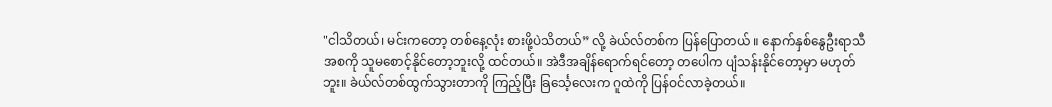"ငါသိတယ်၊ မင်းက‌တော့ တစ်နေ့လုံး စားဖို့ပဲသိ‌တယ်” လို့ ခဲယ်လ်တစ်က ပြန်ပြောတယ် ။ နောက်နှစ်နွေဦးရာသီအစကို သူမစောင့်နိုင်တော့ဘူးလို့ ထင်တယ်။ အဲဒီအချိန်ရောက်ရင်တော့ တပေါက ပျံသန်းနိုင်တော့မှာ မဟုတ်ဘူး။ ခဲယ်လ်တစ်ထွက်သွားတာကို ကြည့်ပြီး ခြင်္သေ့လေးက ဂူထဲကို ပြန်ဝင်လာခဲ့တယ်။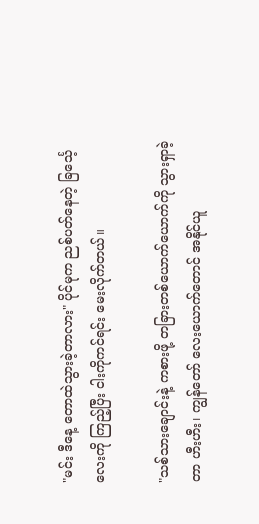"မင်း ဒီနေ့ တောထဲသွားခဲ့တာလား" ပိုင်မုက ညစ်ပတ်နေတဲ့ ခြင်္သေ့လေးကို ကြည့်ပြီး ငါးကိုကင်ရင်း မေးလိုက်တယ်။

"သစ်သားချောင်းနဲ့ ကစားဖို့ တခြားတစ်ယောက်ယောက်ကို သွားရှာခဲ့တာ ဟီးဟီး၊ ကျွန်တော် လေးယောက်တောင် အနိုင်ယူ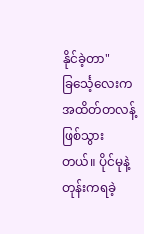နိုင်ခဲ့တာ" ခြင်္သေ့လေးက အထိတ်တလန့်ဖြစ်သွားတယ်။ ပိုင်မုနဲ့တုန်းကရခဲ့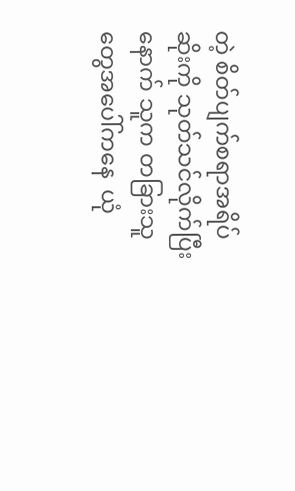တဲ့ စိတ်ပျက်စရာအရိပ်ဆိုးကို သုတ်သင်လိုက်ပြီးနောက် သူက တခြားသူတွေအပေါ်ကနေ  ယုံ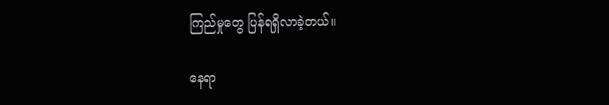ကြည်မှုတွေ ပြန်ရရှိလာခဲ့တယ်။

နေရာ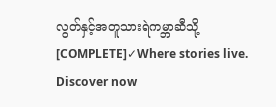လွတ်နှင့်အတူသားရဲကမ္ဘာဆီသို့ [COMPLETE]✓Where stories live. Discover now